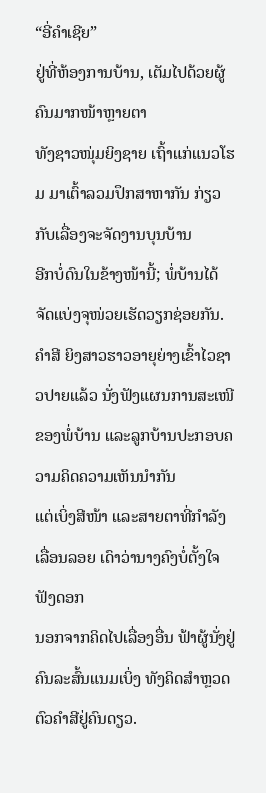“ອີ່ຄຳເຊີຍ”
ຢູ່ທີ່ຫ້ອງການບ້ານ, ເຕັມໄປດ້ວຍຜູ້ຄົນມາກໜ້າຫຼາຍຕາ
ທັງຊາວໜຸ່ມຍິງຊາຍ ເຖົ້າແກ່ແນວໂຮມ ມາເຕົ້າລວມປຶກສາຫາກັນ ກ່ຽວກັບເລື່ອງຈະຈັດງານບຸນບ້ານ
ອີກບໍ່ດົນໃນຂ້າງໜ້ານີ້; ພໍ່ບ້ານໄດ້ຈັດແບ່ງຈຸໜ່ວຍເຮັດວຽກຊ່ອຍກັນ.
ຄຳສີ ຍິງສາວຮາວອາຍຸຍ່າງເຂົ້າໄວຊາວປາຍແລ້ວ ນັ່ງຟັງແຜນການສະເໜີຂອງພໍ່ບ້ານ ແລະລູກບ້ານປະກອບຄວາມຄິດຄວາມເຫັນນຳກັນ
ແຕ່ເບິ່ງສີໜ້າ ແລະສາຍຕາທີ່ກຳລັງເລື່ອນລອຍ ເດົາວ່ານາງຄົງບໍ່ຕັ້ງໃຈຟັງດອກ
ນອກຈາກຄິດໄປເລື່ອງອື່ນ ຟ້າຜູ້ນັ່ງຢູ່ຄົນລະສົ້ນແນມເບິ່ງ ທັງຄິດສຳຫຼວດຕົວຄຳສີຢູ່ຄົນດຽວ.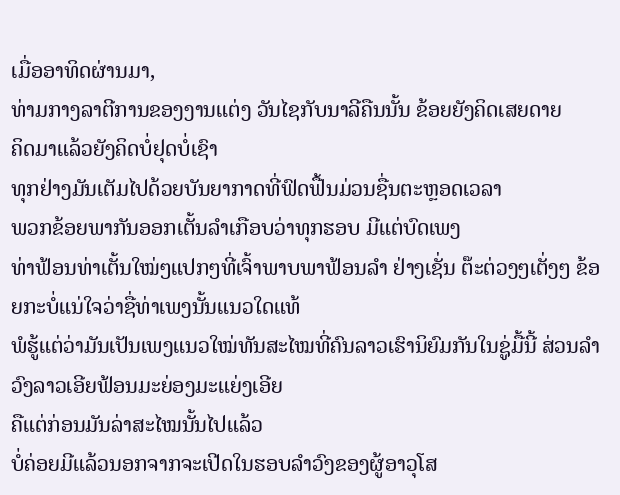ເມື່ອອາທິດຜ່ານມາ,
ທ່າມກາງລາຕີການຂອງງານແຕ່ງ ວັນໄຊກັບນາລີຄືນນັ້ນ ຂ້ອຍຍັງຄິດເສຍດາຍ
ຄິດມາແລ້ວຍັງຄິດບໍ່ຢຸດບໍ່ເຊົາ
ທຸກຢ່າງມັນເຕັມໄປດ້ວຍບັນຍາກາດທີ່ຟົດຟື້ນມ່ວນຊື່ນຕະຫຼອດເວລາ
ພວກຂ້ອຍພາກັນອອກເຕັ້ນລຳເກືອບວ່າທຸກຮອບ ມີແຕ່ບົດເພງ
ທ່າຟ້ອນທ່າເຕັ້ນໃໝ່ໆແປກໆທີ່ເຈົ້າພາບພາຟ້ອນລຳ ຢ່າງເຊັ່ນ ຕ໊ະຕ່ວງໆເຕັ່ງໆ ຂ້ອຍກະບໍ່ແນ່ໃຈວ່າຊື່ທ່າເພງນັ້ນແນວໃດແທ້
ພໍຮູ້ແຕ່ວ່າມັນເປັນເພງແນວໃໝ່ທັນສະໄໝທີ່ຄົນລາວເຮົານິຍົມກັນໃນຊູ່ມື້ນີ້ ສ່ວນລຳວົງລາວເອີຍຟ້ອນມະຍ່ອງມະແຍ່ງເອີຍ
ຄືແຕ່ກ່ອນມັນລ່າສະໄໝນັ້ນໄປແລ້ວ
ບໍ່ຄ່ອຍມີແລ້ວນອກຈາກຈະເປີດໃນຮອບລຳວົງຂອງຜູ້ອາວຸໂສ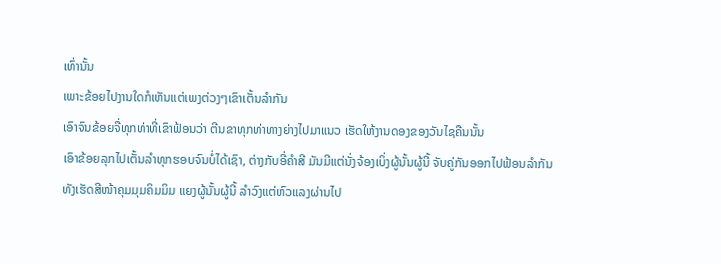ເທົ່ານັ້ນ
ເພາະຂ້ອຍໄປງານໃດກໍເຫັນແຕ່ເພງຕ່ວງໆເຂົາເຕັ້ນລຳກັນ
ເອົາຈົນຂ້ອຍຈື່ທຸກທ່າທີ່ເຂົາຟ້ອນວ່າ ຕີນຂາທຸກທ່າທາງຍ່າງໄປມາແນວ ເຮັດໃຫ້ງານດອງຂອງວັນໄຊຄືນນັ້ນ
ເອົາຂ້ອຍລຸກໄປເຕັ້ນລໍາທຸກຮອບຈົນບໍ່ໄດ້ເຊົາ, ຕ່າງກັບອີ່ຄຳສີ ມັນມີແຕ່ນັ່ງຈ້ອງເບິ່ງຜູ້ນັ້ນຜູ້ນີ້ ຈັບຄູ່ກັນອອກໄປຟ້ອນລຳກັນ
ທັງເຮັດສີໜ້າຄຸມມຸມຄິມມິມ ແຍງຜູ້ນັ້ນຜູ້ນີ້ ລຳວົງແຕ່ຫົວແລງຜ່ານໄປ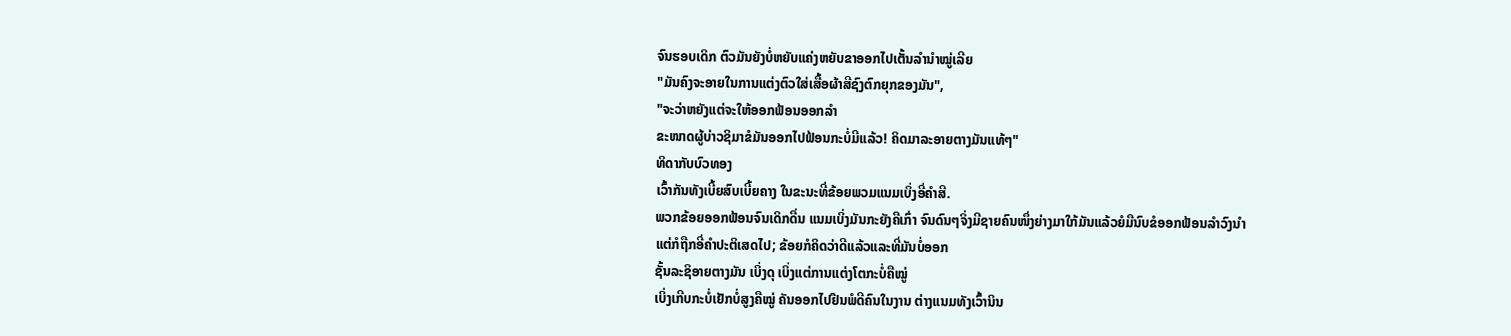ຈົນຮອບເດິກ ຕົວມັນຍັງບໍ່ຫຍັບແຄ່ງຫຍັບຂາອອກໄປເຕັ້ນລໍານຳໝູ່ເລີຍ
"ມັນຄົງຈະອາຍໃນການແຕ່ງຕົວໃສ່ເສື້ອຜ້າສີຊົງຕົກຍຸກຂອງມັນ",
"ຈະວ່າຫຍັງແຕ່ຈະໃຫ້ອອກຟ້ອນອອກລຳ
ຂະໜາດຜູ້ບ່າວຊິມາຂໍມັນອອກໄປຟ້ອນກະບໍ່ມີແລ້ວ! ຄິດມາລະອາຍຕາງມັນແທ້ໆ"
ທິດາກັບບົວທອງ
ເວົ້າກັນທັງເບີ້ຍສົບເບີ້ຍຄາງ ໃນຂະນະທີ່ຂ້ອຍພວມແນມເບິ່ງອີ່ຄຳສີ.
ພວກຂ້ອຍອອກຟ້ອນຈົນເດິກດື່ນ ແນມເບິ່ງມັນກະຍັງຄືເກົ່າ ຈົນດົນໆຈິ່ງມີຊາຍຄົນໜຶ່ງຍ່າງມາໃກ້ມັນແລ້ວຍໍມືນົບຂໍອອກຟ້ອນລຳວົງນຳ
ແຕ່ກໍຖືກອີ່ຄໍາປະຕິເສດໄປ; ຂ້ອຍກໍຄິດວ່າດີແລ້ວແລະທີ່ມັນບໍ່ອອກ
ຊັ້ນລະຊິອາຍຕາງມັນ ເບິ່ງດຸ ເບິ່ງແຕ່ການແຕ່ງໂຕກະບໍ່ຄືໝູ່
ເບິ່ງເກີບກະບໍ່ເຢັກບໍ່ສູງຄືໝູ່ ຄັນອອກໄປຢືນພໍດີຄົນໃນງານ ຕ່າງແນມທັງເວົ້ານິນ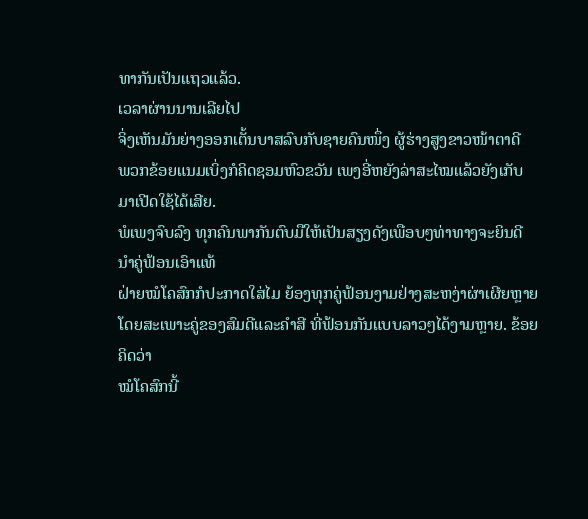ທາກັນເປັນແຖວແລ້ວ.
ເວລາຜ່ານນານເລີຍໄປ
ຈິ່ງເຫັນມັນຍ່າງອອກເຕັ້ນບາສລົບກັບຊາຍຄົນໜຶ່ງ ຜູ້ຮ່າງສູງຂາວໜ້າຕາດີ
ພວກຂ້ອຍແນມເບິ່ງກໍຄິດຊອມຫົວຂວັນ ເພງອີ່ຫຍັງລ່າສະໄໝແລ້ວຍັງເກັບມາເປີດໃຊ້ໄດ້ເສີຍ.
ພໍເພງຈົບລົງ ທຸກຄົນພາກັນຕົບມືໃຫ້ເປັນສຽງດັງເພືອບໆທ່າທາງຈະຍິນດີນໍາຄູ່ຟ້ອນເອົາແທ້
ຝ່າຍໝໍໂຄສົກກໍປະກາດໃສ່ໄມ ຍ້ອງທຸກຄູ່ຟ້ອນງາມຢ່າງສະຫງ່າຜ່າເຜີຍຫຼາຍ
ໂດຍສະເພາະຄູ່ຂອງສົມດີແລະຄຳສີ ທີ່ຟ້ອນກັນແບບລາວໆໄດ້ງາມຫຼາຍ. ຂ້ອຍຄິດວ່າ
ໝໍໂຄສົກນີ້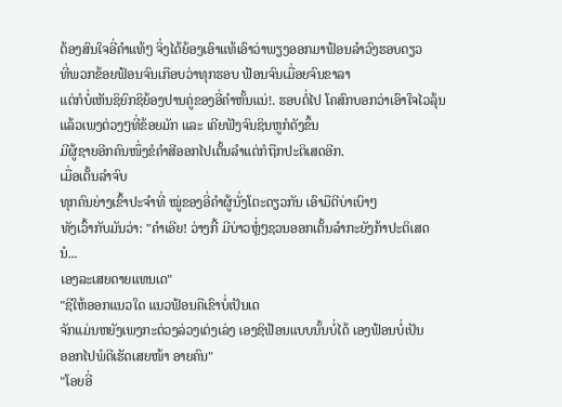ຕ້ອງສົນໃຈອີ່ຄຳແທ້ໆ ຈິ່ງໄດ້ຍ້ອງເອົາແທ້ເອົາວ່າພຽງອອກມາຟ້ອນລໍາວົງຮອບດຽວ
ທີ່ພວກຂ້ອຍຟ້ອນຈົນເກືອບວ່າທຸກຮອບ ຟ້ອນຈົນເມື່ອຍຈົນຂາລາ
ແຕ່ກໍບໍ່ເຫັນຊິຍົກຊິຍ້ອງປານຄູ່ຂອງອີ່ຄຳຫັ້ນແນ່!. ຮອບຕໍ່ໄປ ໂຄສົກບອກວ່າເອົາໃຈໄວລຸ້ນ
ແລ້ວເພງຕ່ວງໆທີ່ຂ້ອຍມັກ ແລະ ເຄີຍຟັງຈົນຊິນຫູກໍດັງຂຶ້ນ
ມີຜູ້ຊາຍອີກຄົນໜຶ່ງຂໍຄໍາສີອອກໄປເຕັ້ນລຳແຕ່ກໍຖືກປະຕິເສດອີກ.
ເມື່ອເຕັ້ນລຳຈົບ
ທຸກຄົນຍ່າງເຂົ້າປະຈຳທີ່ ໝູ່ຂອງອີ່ຄຳຜູ້ນັ່ງໂຕະດຽວກັນ ເອົາມືຕີບ່າເບົາໆ
ທັງເວົ້າກັບມັນວ່າ: "ຄໍາເອີຍ! ວ່າງກີ້ ມີບ່າວຫຼໍ່ໆຊວນອອກເຕັ້ນລໍາກະຍັງກ້າປະຕິເສດນໍ...
ເອງລະເສຍດາຍແທນເດ"
"ຊິໃຫ້ອອກແນວໃດ ແນວຟ້ອນຄືເຂົາບໍ່ເປັນເດ
ຈັກແມ່ນຫຍັງເພງກະຕ່ວງລ່ວງເຕ່ງເລ່ງ ເອງຊິຟ້ອນແບບນັ້ນບໍ່ໄດ້ ເອງຟ້ອນບໍ່ເປັນ
ອອກໄປພໍດີເຮັດເສຍໜ້າ ອາຍຄົນ"
"ໂອຍອີ່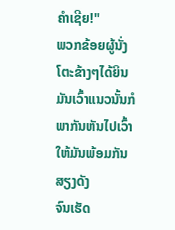ຄໍາເຊີຍ!"
ພວກຂ້ອຍຜູ້ນັ່ງໂຕະຂ້າງໆໄດ້ຍິນມັນເວົ້າແນວນັ້ນກໍພາກັນຫັນໄປເວົ້າໃຫ້ມັນພ້ອມກັນສຽງດັງ
ຈົນເຮັດ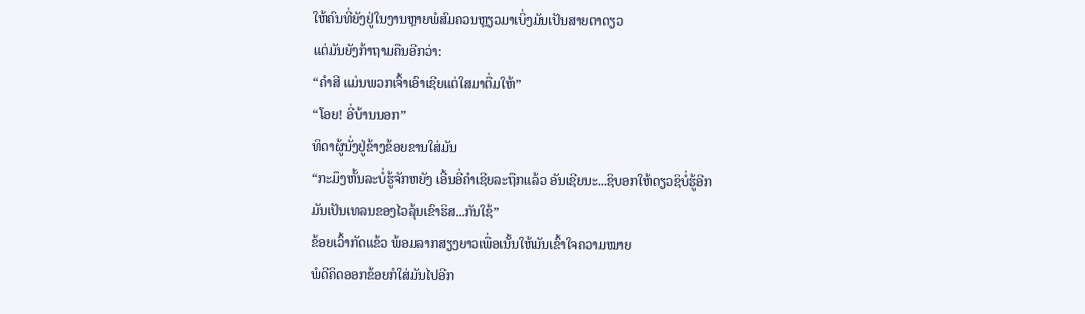ໃຫ້ຄົນທີ່ຍັງຢູ່ໃນງານຫຼາຍພໍສົມຄວນຫຼຽວມາເບິ່ງມັນເປັນສາຍຕາດຽວ
ແຕ່ມັນຍັງກ້າຖາມຄືນອີກວ່າ:
“ຄຳສີ ແມ່ນພວກເຈົ້າເອົາເຊີຍແຕ່ໃສມາຕື່ມໃຫ້”
“ໂອຍ! ອີ່ບ້ານນອກ”
ທິດາຜູ້ນັ່ງຢູ່ຂ້າງຂ້ອຍຂານໃສ່ມັນ
“ກະມຶງຫັ້ນລະບໍ່ຮູ້ຈັກຫຍັງ ເອີ້ນອີ່ຄຳເຊີຍລະຖືກແລ້ວ ອັນເຊີຍນະ...ຊິບອກໃຫ້ດຽວຊິບໍ່ຮູ້ອີກ
ມັນເປັນເທລນຂອງໄວລຸ້ນເຂົາຮິສ...ກັນໃຊ້”
ຂ້ອຍເວົ້າກັດແຂ້ວ ພ້ອມລາກສຽງຍາວເພື່ອເນັ້ນໃຫ້ມັນເຂົ້າໃຈຄວາມໝາຍ
ພໍດີຄິດອອກຂ້ອຍກໍໃສ່ມັນໄປອີກ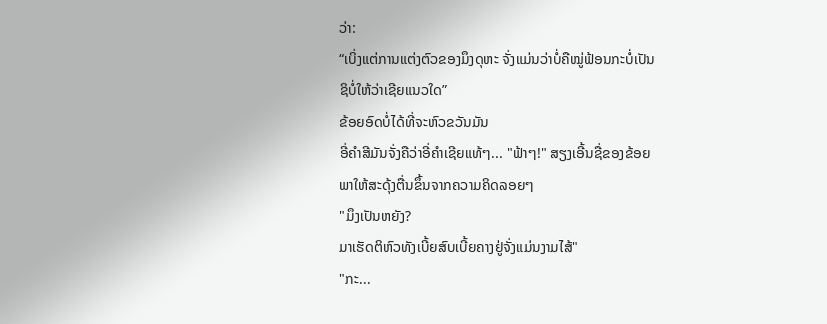ວ່າ:
“ເບິ່ງແຕ່ການແຕ່ງຕົວຂອງມຶງດຸຫະ ຈັ່ງແມ່ນວ່າບໍ່ຄືໝູ່ຟ້ອນກະບໍ່ເປັນ
ຊິບໍ່ໃຫ້ວ່າເຊີຍແນວໃດ”
ຂ້ອຍອົດບໍ່ໄດ້ທີ່ຈະຫົວຂວັນມັນ
ອີ່ຄໍາສີມັນຈັ່ງຄືວ່າອີ່ຄໍາເຊີຍແທ້ໆ... "ຟ້າໆ!" ສຽງເອີ້ນຊື່ຂອງຂ້ອຍ
ພາໃຫ້ສະດຸ້ງຕື່ນຂຶ້ນຈາກຄວາມຄິດລອຍໆ
"ມຶງເປັນຫຍັງ?
ມາເຮັດຕິຫົວທັງເບີ້ຍສົບເບີ້ຍຄາງຢູ່ຈັ່ງແມ່ນງາມໄສ້"
"ກະ...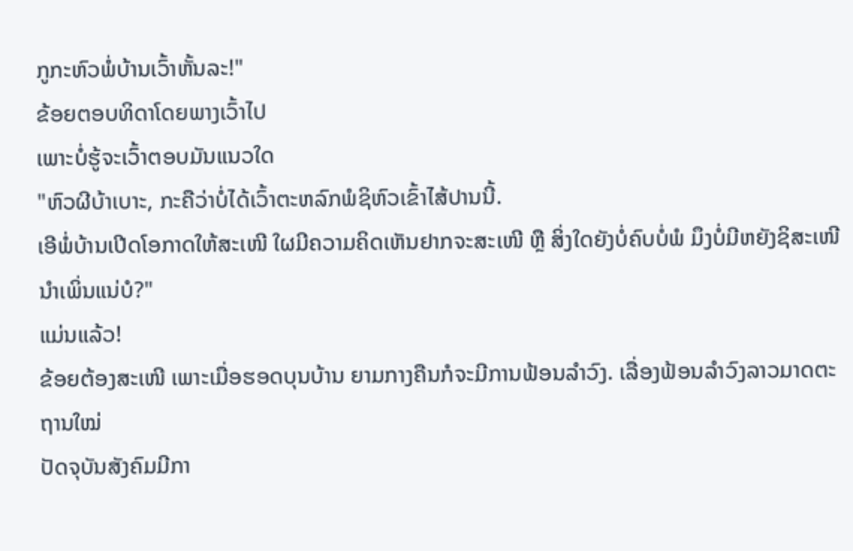ກູກະຫົວພໍ່ບ້ານເວົ້າຫັ້ນລະ!"
ຂ້ອຍຕອບທິດາໂດຍພາງເວົ້າໄປ
ເພາະບໍ່ຮູ້ຈະເວົ້າຕອບມັນແນວໃດ
"ຫົວຜີບ້າເບາະ, ກະຄືວ່າບໍ່ໄດ້ເວົ້າຕະຫລົກພໍຊິຫົວເຂົ້າໄສ້ປານນີ້.
ເອີພໍ່ບ້ານເປີດໂອກາດໃຫ້ສະເໜີ ໃຜມີຄວາມຄິດເຫັນຢາກຈະສະເໜີ ຫຼື ສິ່ງໃດຍັງບໍ່ຄົບບໍ່ພໍ ມຶງບໍ່ມີຫຍັງຊິສະເໜີນຳເພິ່ນແນ່ບໍ?"
ແມ່ນແລ້ວ!
ຂ້ອຍຕ້ອງສະເໜີ ເພາະເມື່ອຮອດບຸນບ້ານ ຍາມກາງຄືນກໍຈະມີການຟ້ອນລຳວົງ. ເລື່ອງຟ້ອນລຳວົງລາວມາດຕະຖານໃໝ່
ປັດຈຸບັນສັງຄົມມີກາ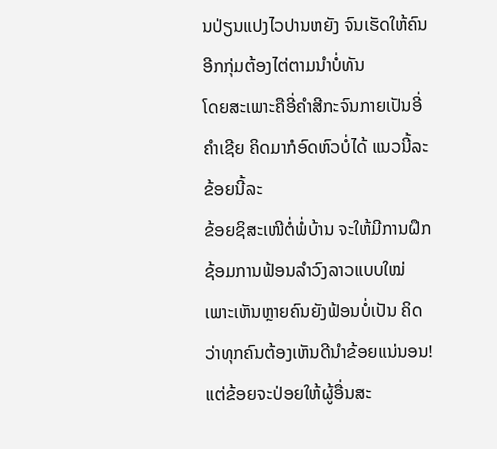ນປ່ຽນແປງໄວປານຫຍັງ ຈົນເຮັດໃຫ້ຄົນອີກກຸ່ມຕ້ອງໄຕ່ຕາມນຳບໍ່ທັນ
ໂດຍສະເພາະຄືອີ່ຄຳສີກະຈົນກາຍເປັນອີ່ຄຳເຊີຍ ຄິດມາກໍອົດຫົວບໍ່ໄດ້ ແນວນີ້ລະ ຂ້ອຍນີ້ລະ
ຂ້ອຍຊິສະເໜີຕໍ່ພໍ່ບ້ານ ຈະໃຫ້ມີການຝຶກຊ້ອມການຟ້ອນລຳວົງລາວແບບໃໝ່
ເພາະເຫັນຫຼາຍຄົນຍັງຟ້ອນບໍ່ເປັນ ຄິດວ່າທຸກຄົນຕ້ອງເຫັນດີນຳຂ້ອຍແນ່ນອນ! ແຕ່ຂ້ອຍຈະປ່ອຍໃຫ້ຜູ້ອື່ນສະ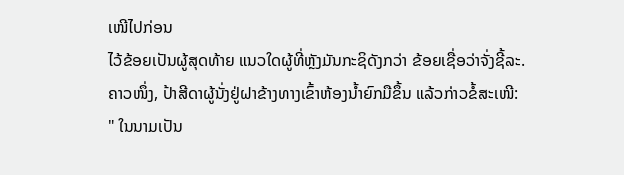ເໜີໄປກ່ອນ
ໄວ້ຂ້ອຍເປັນຜູ້ສຸດທ້າຍ ແນວໃດຜູ້ທີ່ຫຼັງມັນກະຊິດັງກວ່າ ຂ້ອຍເຊື່ອວ່າຈັ່ງຊີ້ລະ.
ຄາວໜຶ່ງ, ປ້າສີດາຜູ້ນັ່ງຢູ່ຝາຂ້າງທາງເຂົ້າຫ້ອງນໍ້າຍົກມືຂຶ້ນ ແລ້ວກ່າວຂໍ້ສະເໜີ:
" ໃນນາມເປັນ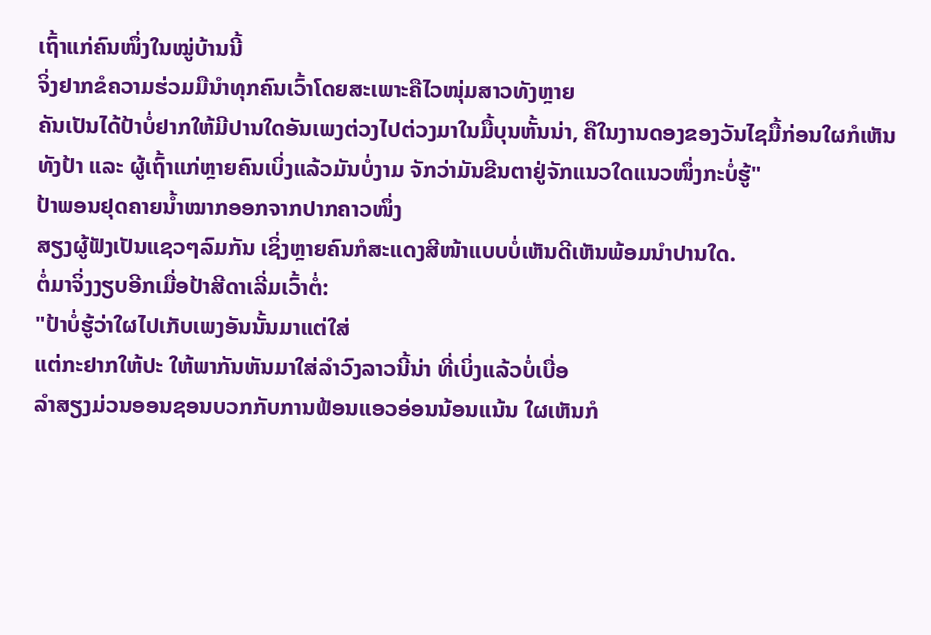ເຖົ້າແກ່ຄົນໜຶ່ງໃນໝູ່ບ້ານນີ້
ຈິ່ງຢາກຂໍຄວາມຮ່ວມມືນໍາທຸກຄົນເວົ້າໂດຍສະເພາະຄືໄວໜຸ່ມສາວທັງຫຼາຍ
ຄັນເປັນໄດ້ປ້າບໍ່ຢາກໃຫ້ມີປານໃດອັນເພງຕ່ວງໄປຕ່ວງມາໃນມື້ບຸນຫັ້ນນ່າ, ຄືໃນງານດອງຂອງວັນໄຊມື້ກ່ອນໃຜກໍເຫັນ
ທັງປ້າ ແລະ ຜູ້ເຖົ້າແກ່ຫຼາຍຄົນເບິ່ງແລ້ວມັນບໍ່ງາມ ຈັກວ່າມັນຂີນຕາຢູ່ຈັກແນວໃດແນວໜຶ່ງກະບໍ່ຮູ້"
ປ້າພອນຢຸດຄາຍນໍ້າໝາກອອກຈາກປາກຄາວໜຶ່ງ
ສຽງຜູ້ຟັງເປັນແຊວໆລົມກັນ ເຊິ່ງຫຼາຍຄົນກໍສະແດງສີໜ້າແບບບໍ່ເຫັນດີເຫັນພ້ອມນຳປານໃດ.
ຕໍ່ມາຈິ່ງງຽບອີກເມື່ອປ້າສີດາເລີ່ມເວົ້າຕໍ່:
"ປ້າບໍ່ຮູ້ວ່າໃຜໄປເກັບເພງອັນນັ້ນມາແຕ່ໃສ່
ແຕ່ກະຢາກໃຫ້ປະ ໃຫ້ພາກັນຫັນມາໃສ່ລໍາວົງລາວນີ້ນ່າ ທີ່ເບິ່ງແລ້ວບໍ່ເບື່ອ
ລຳສຽງມ່ວນອອນຊອນບວກກັບການຟ້ອນແອວອ່ອນນ້ອນແນ້ນ ໃຜເຫັນກໍ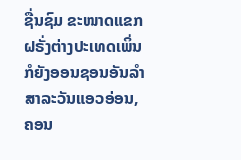ຊື່ນຊົມ ຂະໜາດແຂກຝຣັ່ງຕ່າງປະເທດເພິ່ນກໍຍັງອອນຊອນອັນລຳສາລະວັນແອວອ່ອນ,
ຄອນ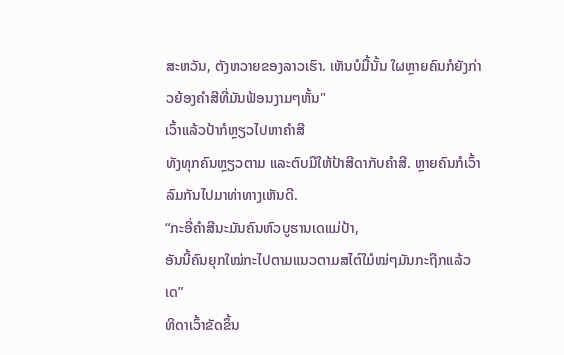ສະຫວັນ, ຕັງຫວາຍຂອງລາວເຮົາ. ເຫັນບໍມື້ນັ້ນ ໃຜຫຼາຍຄົນກໍຍັງກ່າວຍ້ອງຄຳສີທີ່ມັນຟ້ອນງາມໆຫັ້ນ"
ເວົ້າແລ້ວປ້າກໍຫຼຽວໄປຫາຄຳສີ
ທັງທຸກຄົນຫຼຽວຕາມ ແລະຕົບມືໃຫ້ປ້າສີດາກັບຄຳສີ. ຫຼາຍຄົນກໍເວົ້າລົມກັນໄປມາທ່າທາງເຫັນດີ.
“ກະອີ່ຄຳສີນະມັນຄົນຫົວບູຮານເດແມ່ປ້າ,
ອັນນີ້ຄົນຍຸກໃໝ່ກະໄປຕາມແນວຕາມສໄຕ໌ໃມໍໝ່ໆມັນກະຖືກແລ້ວເດ”
ທິດາເວົ້າຂັດຂຶ້ນ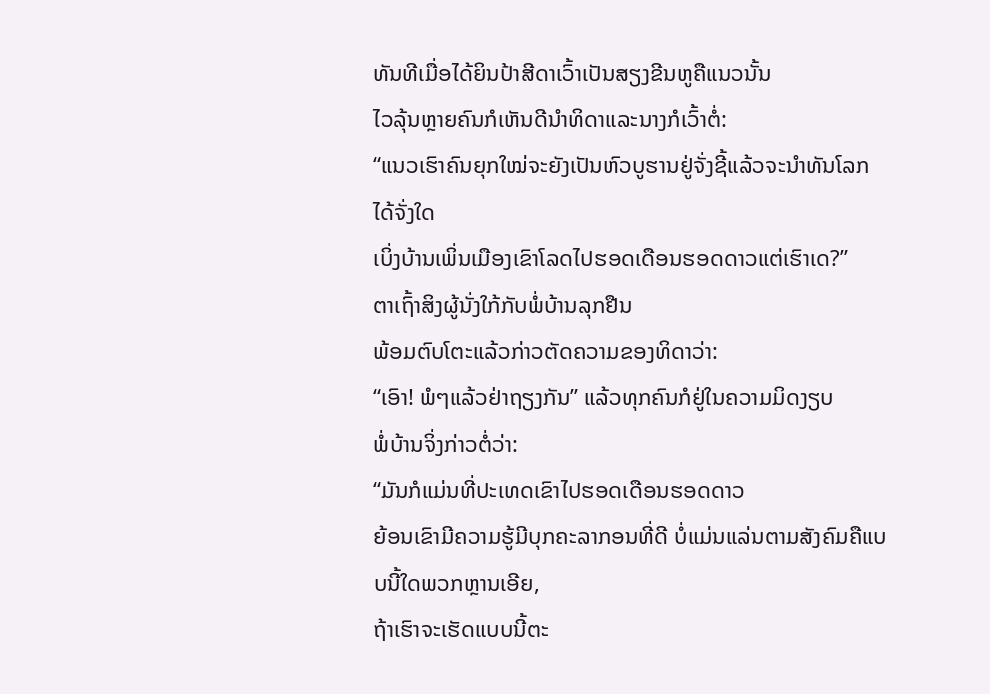ທັນທີເມື່ອໄດ້ຍິນປ້າສີດາເວົ້າເປັນສຽງຂີນຫູຄືແນວນັ້ນ
ໄວລຸ້ນຫຼາຍຄົນກໍເຫັນດີນໍາທິດາແລະນາງກໍເວົ້າຕໍ່:
“ແນວເຮົາຄົນຍຸກໃໝ່ຈະຍັງເປັນຫົວບູຮານຢູ່ຈັ່ງຊີ້ແລ້ວຈະນຳທັນໂລກໄດ້ຈັ່ງໃດ
ເບິ່ງບ້ານເພິ່ນເມືອງເຂົາໂລດໄປຮອດເດືອນຮອດດາວແຕ່ເຮົາເດ?”
ຕາເຖົ້າສິງຜູ້ນັ່ງໃກ້ກັບພໍ່ບ້ານລຸກຢືນ
ພ້ອມຕົບໂຕະແລ້ວກ່າວຕັດຄວາມຂອງທິດາວ່າ:
“ເອົາ! ພໍໆແລ້ວຢ່າຖຽງກັນ” ແລ້ວທຸກຄົນກໍຢູ່ໃນຄວາມມິດງຽບ
ພໍ່ບ້ານຈິ່ງກ່າວຕໍ່ວ່າ:
“ມັນກໍແມ່ນທີ່ປະເທດເຂົາໄປຮອດເດືອນຮອດດາວ
ຍ້ອນເຂົາມີຄວາມຮູ້ມີບຸກຄະລາກອນທີ່ດີ ບໍ່ແມ່ນແລ່ນຕາມສັງຄົມຄືແບບນີ້ໃດພວກຫຼານເອີຍ,
ຖ້າເຮົາຈະເຮັດແບບນີ້ຕະ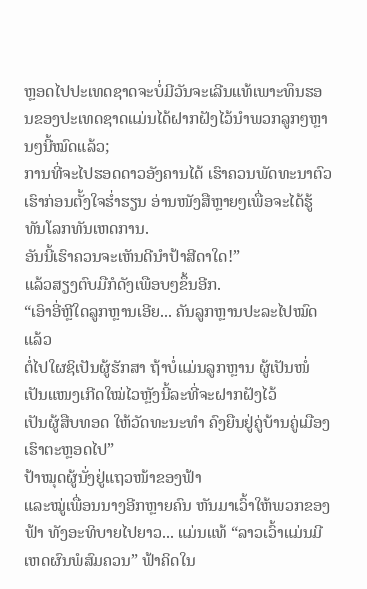ຫຼອດໄປປະເທດຊາດຈະບໍ່ມີວັນຈະເລີນແທ້ເພາະທຶນຮອນຂອງປະເທດຊາດແມ່ນໄດ້ຝາກຝັງໄວ້ນຳພວກລູກໆຫຼານໆນີ້ໝົດແລ້ວ;
ການທີ່ຈະໄປຮອດດາວອັງຄານໄດ້ ເຮົາຄວນພັດທະນາຕົວເຮົາກ່ອນຕັ້ງໃຈຮ່ຳຮຽນ ອ່ານໜັງສືຫຼາຍໆເພື່ອຈະໄດ້ຮູ້ທັນໂລກທັນເຫດການ.
ອັນນີ້ເຮົາຄວນຈະເຫັນດີນຳປ້າສີດາໃດ!”
ແລ້ວສຽງຕົບມືກໍດັງເພືອບໆຂຶ້ນອີກ.
“ເອົາອີ່ຫຼີໃດລູກຫຼານເອີຍ... ຄັນລູກຫຼານປະລະໄປໝົດແລ້ວ
ຕໍ່ໄປໃຜຊິເປັນຜູ້ຮັກສາ ຖ້າບໍ່ແມ່ນລູກຫຼານ ຜູ້ເປັນໜໍ່ເປັນແໜງເກີດໃໝ່ໄວຫຼັງນີ້ລະທີ່ຈະຝາກຝັງໄວ້
ເປັນຜູ້ສືບທອດ ໃຫ້ວັດທະນະທໍາ ຄົງຍືນຢູ່ຄູ່ບ້ານຄູ່ເມືອງເຮົາຕະຫຼອດໄປ”
ປ້າໝຸດຜູ້ນັ່ງຢູ່ແຖວໜ້າຂອງຟ້າ
ແລະໝູ່ເພື່ອນນາງອີກຫຼາຍຄົນ ຫັນມາເວົ້າໃຫ້ພວກຂອງຟ້າ ທັງອະທິບາຍໄປຍາວ... ແມ່ນແທ້ “ລາວເວົ້າແມ່ນມີເຫດຜົນພໍສົມຄວນ” ຟ້າຄິດໃນ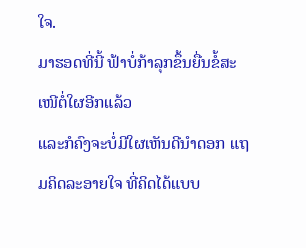ໃຈ.
ມາຮອດທີ່ນີ້ ຟ້າບໍ່ກ້າລຸກຂຶ້ນຍື່ນຂໍ້ສະເໜີຕໍ່ໃຜອີກແລ້ວ
ແລະກໍຄົງຈະບໍ່ມີໃຜເຫັນດີນໍາດອກ ແຖມຄິດລະອາຍໃຈ ທີ່ຄິດໄດ້ແບບ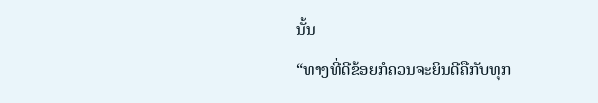ນັ້ນ
“ທາງທີ່ດີຂ້ອຍກໍຄວນຈະຍິນດີຄືກັບທຸກ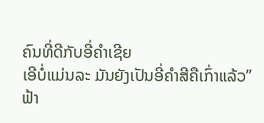ຄົນທີ່ດີກັບອີ່ຄຳເຊີຍ
ເອີບໍ່ແມ່ນລະ ມັນຍັງເປັນອີ່ຄຳສີຄືເກົ່າແລ້ວ”
ຟ້າ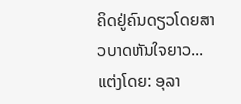ຄິດຢູ່ຄົນດຽວໂດຍສາວບາດຫັນໃຈຍາວ...
ແຕ່ງໂດຍ: ອຸລາ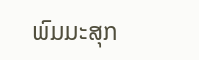ພົມມະສຸກ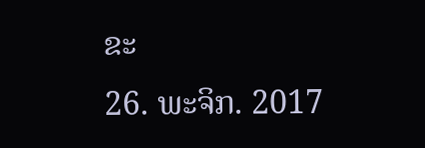ຂະ
26. ພະຈິກ. 2017